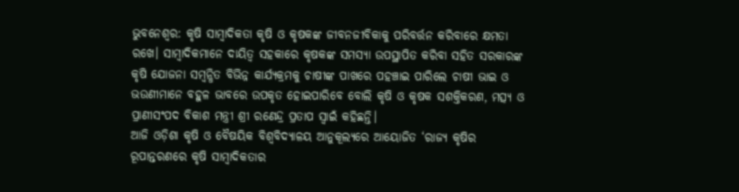ଭୁବନେଶ୍ବର: କୃଷି ସାମ୍ବାଦିକତା କୃଷି ଓ କୃଷକଙ୍କ ଜୀବନଜୀବିକାକୁ ପରିବର୍ତ୍ତନ କରିବାରେ କ୍ଷମତା ରଖେ। ସାମ୍ବାଦିକମାନେ ଦାୟିତ୍ୱ ସହକାରେ କୃଷକଙ୍କ ସମସ୍ୟା ଉପସ୍ଥାପିତ କରିବା ସହିତ ସରକାରଙ୍କ କୃଷି ଯୋଜନା ସମ୍ବନ୍ଧିତ ବିଭିନ୍ନ କାର୍ଯ୍ୟକ୍ରମକୁ ଚାଷୀଙ୍କ ପାଖରେ ପହଞ୍ଚାଇ ପାରିଲେ ଚାଷୀ ଭାଇ ଓ ଭଉଣୀମାନେ ବହୁଳ ଭାବରେ ଉପକୃତ ହୋଇପାରିବେ ବୋଲି କୃଷି ଓ କୃଷକ ସଶକ୍ତିକରଣ, ମତ୍ସ୍ୟ ଓ ପ୍ରାଣୀସଂପଦ ବିକାଶ ମନ୍ତ୍ରୀ ଶ୍ରୀ ରଣେନ୍ଦ୍ର ପ୍ରତାପ ସ୍ୱାଇଁ କହିଛନ୍ତି।
ଆଜି ଓଡ଼ିଶା କୃଷି ଓ ବୈଷୟିକ ବିଶ୍ୱବିଦ୍ୟାଳୟ ଆନୁକୂଲ୍ୟରେ ଆୟୋଜିତ ‘ରାଜ୍ୟ କୃଷିର ରୂପାନ୍ତରଣରେ କୃଷି ସାମ୍ବାଦିକତାର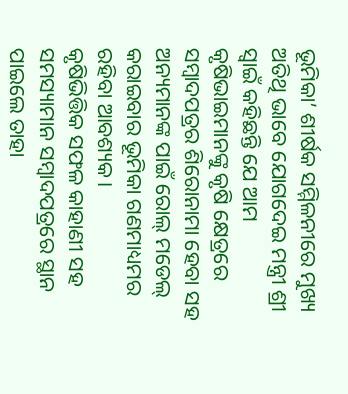ଭୂମିକା’ ଶୀର୍ଷକ ସମ୍ମିଳନୀରେ ମୁଖ୍ୟ ଅତିଥି ଭାବେ ଯୋଗଦେଇ ମନ୍ତ୍ରୀ ଶ୍ରୀ ସ୍ୱାଇଁ କହିଛନ୍ତି ଯେ ଆମ କୃଷିଭାଇମାନଙ୍କୁ କୃଷି କ୍ଷେତ୍ରରେ ସମ୍ବାଦପତ୍ରର ଶିରୋନାମା ହେବା ସହ ଅନ୍ୟମାନଙ୍କ ପାଇଁ ରୋଲ୍ ମଡେଲ୍ କରାଇବାର ଭୂମିକା ଗଣମାଧ୍ୟମର ରହିବା ଆବଶ୍ୟକ।
କୃଷିଭିତ୍ତିକ ସଫଳ କାହାଣୀ ସହ ସମସ୍ୟାମାନ ସମ୍ବାଦପତ୍ରରେ ସ୍ଥାନ ପାଇଲେ ତାହା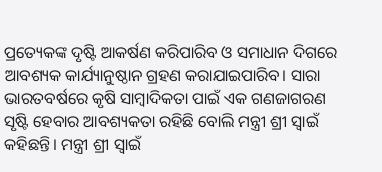ପ୍ରତ୍ୟେକଙ୍କ ଦୃଷ୍ଟି ଆକର୍ଷଣ କରିପାରିବ ଓ ସମାଧାନ ଦିଗରେ ଆବଶ୍ୟକ କାର୍ଯ୍ୟାନୁଷ୍ଠାନ ଗ୍ରହଣ କରାଯାଇପାରିବ। ସାରା ଭାରତବର୍ଷରେ କୃଷି ସାମ୍ବାଦିକତା ପାଇଁ ଏକ ଗଣଜାଗରଣ ସୃଷ୍ଟି ହେବାର ଆବଶ୍ୟକତା ରହିଛି ବୋଲି ମନ୍ତ୍ରୀ ଶ୍ରୀ ସ୍ୱାଇଁ କହିଛନ୍ତି। ମନ୍ତ୍ରୀ ଶ୍ରୀ ସ୍ୱାଇଁ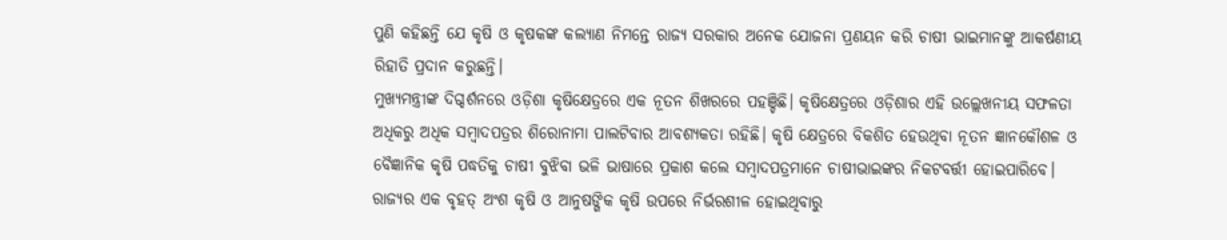ପୁଣି କହିଛନ୍ତି ଯେ କୃଷି ଓ କୃଷକଙ୍କ କଲ୍ୟାଣ ନିମନ୍ତେ ରାଜ୍ୟ ସରକାର ଅନେକ ଯୋଜନା ପ୍ରଣୟନ କରି ଚାଷୀ ଭାଇମାନଙ୍କୁ ଆକର୍ଷଣୀୟ ରିହାତି ପ୍ରଦାନ କରୁଛନ୍ତି।
ମୁଖ୍ୟମନ୍ତ୍ରୀଙ୍କ ଦିଗ୍ଦର୍ଶନରେ ଓଡ଼ିଶା କୃଷିକ୍ଷେତ୍ରରେ ଏକ ନୂତନ ଶିଖରରେ ପହଞ୍ଚିଛି। କୃଷିକ୍ଷେତ୍ରରେ ଓଡ଼ିଶାର ଏହି ଉଲ୍ଲେଖନୀୟ ସଫଳତା ଅଧିକରୁ ଅଧିକ ସମ୍ବାଦପତ୍ରର ଶିରୋନାମା ପାଲଟିବାର ଆବଶ୍ୟକତା ରହିଛି। କୃଷି କ୍ଷେତ୍ରରେ ବିକଶିତ ହେଉଥିବା ନୂତନ ଜ୍ଞାନକୌଶଳ ଓ ବୈଜ୍ଞାନିକ କୃଷି ପଦ୍ଧତିକୁ ଚାଷୀ ବୁଝିବା ଭଳି ଭାଷାରେ ପ୍ରକାଶ କଲେ ସମ୍ବାଦପତ୍ରମାନେ ଚାଷୀଭାଇଙ୍କର ନିକଟବର୍ତ୍ତୀ ହୋଇପାରିବେ। ରାଜ୍ୟର ଏକ ବୃହତ୍ ଅଂଶ କୃଷି ଓ ଆନୁଷଙ୍ଗିକ କୃଷି ଉପରେ ନିର୍ଭରଶୀଳ ହୋଇଥିବାରୁ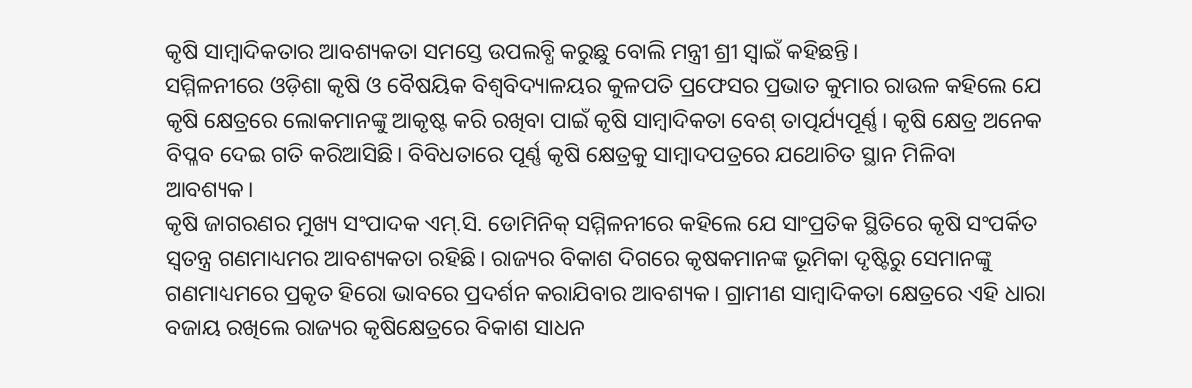କୃଷି ସାମ୍ବାଦିକତାର ଆବଶ୍ୟକତା ସମସ୍ତେ ଉପଲବ୍ଧି କରୁଛୁ ବୋଲି ମନ୍ତ୍ରୀ ଶ୍ରୀ ସ୍ୱାଇଁ କହିଛନ୍ତି।
ସମ୍ମିଳନୀରେ ଓଡ଼ିଶା କୃଷି ଓ ବୈଷୟିକ ବିଶ୍ୱବିଦ୍ୟାଳୟର କୁଳପତି ପ୍ରଫେସର ପ୍ରଭାତ କୁମାର ରାଉଳ କହିଲେ ଯେ କୃଷି କ୍ଷେତ୍ରରେ ଲୋକମାନଙ୍କୁ ଆକୃଷ୍ଟ କରି ରଖିବା ପାଇଁ କୃଷି ସାମ୍ବାଦିକତା ବେଶ୍ ତାତ୍ପର୍ଯ୍ୟପୂର୍ଣ୍ଣ। କୃଷି କ୍ଷେତ୍ର ଅନେକ ବିପ୍ଳବ ଦେଇ ଗତି କରିଆସିଛି। ବିବିଧତାରେ ପୂର୍ଣ୍ଣ କୃଷି କ୍ଷେତ୍ରକୁ ସାମ୍ବାଦପତ୍ରରେ ଯଥୋଚିତ ସ୍ଥାନ ମିଳିବା ଆବଶ୍ୟକ।
କୃଷି ଜାଗରଣର ମୁଖ୍ୟ ସଂପାଦକ ଏମ୍.ସି. ଡୋମିନିକ୍ ସମ୍ମିଳନୀରେ କହିଲେ ଯେ ସାଂପ୍ରତିକ ସ୍ଥିତିରେ କୃଷି ସଂପର୍କିତ ସ୍ୱତନ୍ତ୍ର ଗଣମାଧ୍ୟମର ଆବଶ୍ୟକତା ରହିଛି। ରାଜ୍ୟର ବିକାଶ ଦିଗରେ କୃଷକମାନଙ୍କ ଭୂମିକା ଦୃଷ୍ଟିରୁ ସେମାନଙ୍କୁ ଗଣମାଧ୍ୟମରେ ପ୍ରକୃତ ହିରୋ ଭାବରେ ପ୍ରଦର୍ଶନ କରାଯିବାର ଆବଶ୍ୟକ। ଗ୍ରାମୀଣ ସାମ୍ବାଦିକତା କ୍ଷେତ୍ରରେ ଏହି ଧାରା ବଜାୟ ରଖିଲେ ରାଜ୍ୟର କୃଷିକ୍ଷେତ୍ରରେ ବିକାଶ ସାଧନ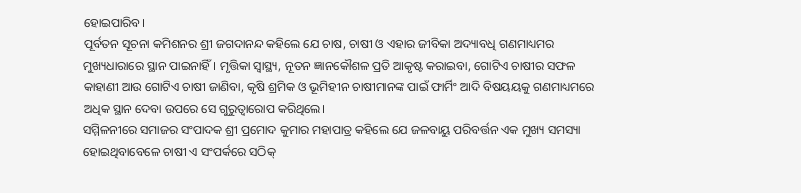ହୋଇପାରିବ।
ପୂର୍ବତନ ସୂଚନା କମିଶନର ଶ୍ରୀ ଜଗଦାନନ୍ଦ କହିଲେ ଯେ ଚାଷ, ଚାଷୀ ଓ ଏହାର ଜୀବିକା ଅଦ୍ୟାବଧି ଗଣମାଧ୍ୟମର ମୁଖ୍ୟଧାରାରେ ସ୍ଥାନ ପାଇନାହିଁ। ମୃତ୍ତିକା ସ୍ୱାସ୍ଥ୍ୟ, ନୂତନ ଜ୍ଞାନକୌଶଳ ପ୍ରତି ଆକୃଷ୍ଟ କରାଇବା, ଗୋଟିଏ ଚାଷୀର ସଫଳ କାହାଣୀ ଆଉ ଗୋଟିଏ ଚାଷୀ ଜାଣିବା, କୃଷି ଶ୍ରମିକ ଓ ଭୂମିହୀନ ଚାଷୀମାନଙ୍କ ପାଇଁ ଫାର୍ମିଂ ଆଦି ବିଷୟୟକୁ ଗଣମାଧ୍ୟମରେ ଅଧିକ ସ୍ଥାନ ଦେବା ଉପରେ ସେ ଗୁରୁତ୍ୱାରୋପ କରିଥିଲେ।
ସମ୍ମିଳନୀରେ ସମାଜର ସଂପାଦକ ଶ୍ରୀ ପ୍ରମୋଦ କୁମାର ମହାପାତ୍ର କହିଲେ ଯେ ଜଳବାୟୁ ପରିବର୍ତ୍ତନ ଏକ ମୁଖ୍ୟ ସମସ୍ୟା ହୋଇଥିବାବେଳେ ଚାଷୀ ଏ ସଂପର୍କରେ ସଠିକ୍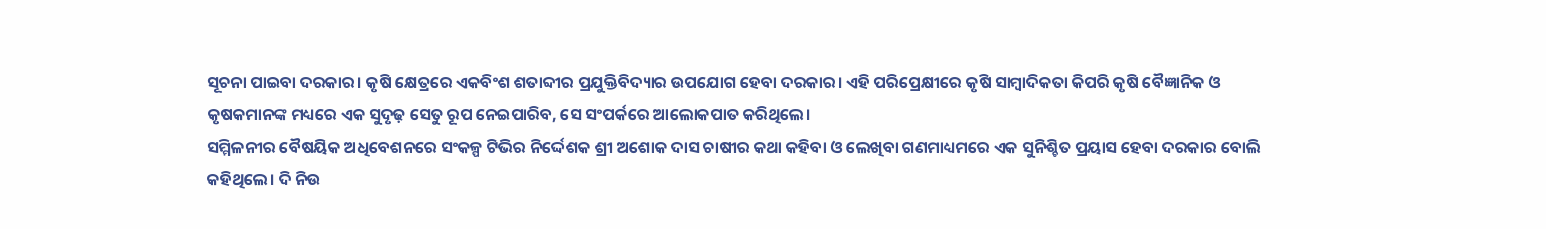ସୂଚନା ପାଇବା ଦରକାର। କୃଷି କ୍ଷେତ୍ରରେ ଏକବିଂଶ ଶତାବ୍ଦୀର ପ୍ରଯୁକ୍ତିବିଦ୍ୟାର ଉପଯୋଗ ହେବା ଦରକାର। ଏହି ପରିପ୍ରେକ୍ଷୀରେ କୃଷି ସାମ୍ବାଦିକତା କିପରି କୃଷି ବୈଜ୍ଞାନିକ ଓ କୃଷକମାନଙ୍କ ମଧ୍ୟରେ ଏକ ସୁଦୃଢ଼ ସେତୁ ରୂପ ନେଇପାରିବ, ସେ ସଂପର୍କରେ ଆଲୋକପାତ କରିଥିଲେ।
ସମ୍ମିଳନୀର ବୈଷୟିକ ଅଧିବେଶନରେ ସଂକଳ୍ପ ଟିଭିର ନିର୍ଦ୍ଦେଶକ ଶ୍ରୀ ଅଶୋକ ଦାସ ଚାଷୀର କଥା କହିବା ଓ ଲେଖିବା ଗଣମାଧ୍ୟମରେ ଏକ ସୁନିଶ୍ଚିତ ପ୍ରୟାସ ହେବା ଦରକାର ବୋଲି କହିଥିଲେ। ଦି ନିଉ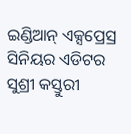ଇଣ୍ଡିଆନ୍ ଏକ୍ସପ୍ରେସ୍ର ସିନିୟର ଏଡିଟର ସୁଶ୍ରୀ କସ୍ତୁରୀ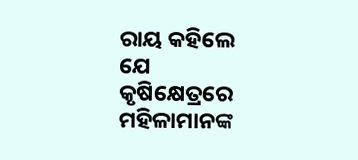ରାୟ କହିଲେ ଯେ କୃଷିକ୍ଷେତ୍ରରେ ମହିଳାମାନଙ୍କ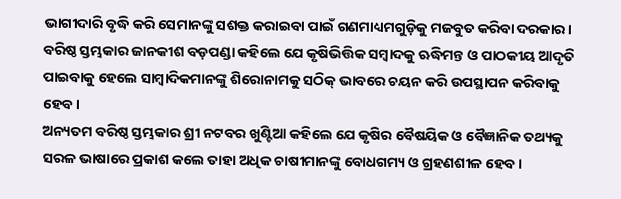ଭାଗୀଦାରି ବୃଦ୍ଧି କରି ସେମାନଙ୍କୁ ସଶକ୍ତ କରାଇବା ପାଇଁ ଗଣମାଧ୍ୟମଗୁଡ଼ିକୁ ମଜବୁତ କରିବା ଦରକାର।
ବରିଷ୍ଠ ସ୍ତମ୍ଭକାର ଜାନକୀଶ ବଡ଼ପଣ୍ଡା କହିଲେ ଯେ କୃଷିଭିତ୍ତିକ ସମ୍ବାଦକୁ ଋଦ୍ଧିମନ୍ତ ଓ ପାଠକୀୟ ଆଦୃତି ପାଇବାକୁ ହେଲେ ସାମ୍ବାଦିକମାନଙ୍କୁ ଶିରୋନାମକୁ ସଠିକ୍ ଭାବରେ ଚୟନ କରି ଉପସ୍ଥାପନ କରିବାକୁ ହେବ।
ଅନ୍ୟତମ ବରିଷ୍ଠ ସ୍ତମ୍ଭକାର ଶ୍ରୀ ନଟବର ଖୁଣ୍ଟିଆ କହିଲେ ଯେ କୃଷିର ବୈଷୟିକ ଓ ବୈଜ୍ଞାନିକ ତଥ୍ୟକୁ ସରଳ ଭାଷାରେ ପ୍ରକାଶ କଲେ ତାହା ଅଧିକ ଚାଷୀମାନଙ୍କୁ ବୋଧଗମ୍ୟ ଓ ଗ୍ରହଣଶୀଳ ହେବ।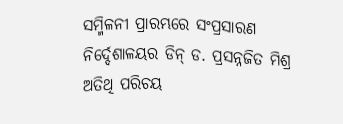ସମ୍ମିଳନୀ ପ୍ରାରମ୍ଭରେ ସଂପ୍ରସାରଣ ନିର୍ଦ୍ଦେଶାଳୟର ଡିନ୍ ଡ. ପ୍ରସନ୍ନଜିତ ମିଶ୍ର ଅତିଥି ପରିଚୟ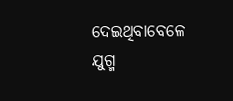ଦେଇଥିବାବେଳେ ଯୁଗ୍ମ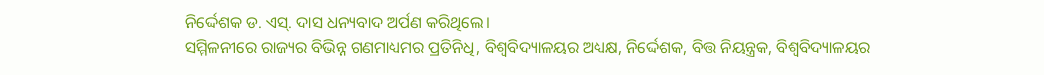ନିର୍ଦ୍ଦେଶକ ଡ. ଏସ୍. ଦାସ ଧନ୍ୟବାଦ ଅର୍ପଣ କରିଥିଲେ।
ସମ୍ମିଳନୀରେ ରାଜ୍ୟର ବିଭିନ୍ନ ଗଣମାଧ୍ୟମର ପ୍ରତିନିଧି, ବିଶ୍ୱବିଦ୍ୟାଳୟର ଅଧ୍ୟକ୍ଷ, ନିର୍ଦ୍ଦେଶକ, ବିତ୍ତ ନିୟନ୍ତ୍ରକ, ବିଶ୍ୱବିଦ୍ୟାଳୟର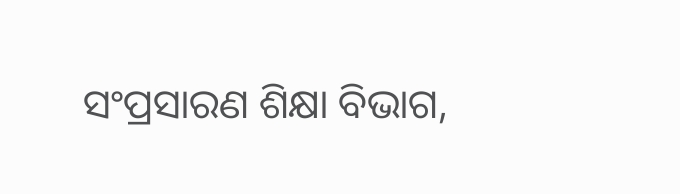ସଂପ୍ରସାରଣ ଶିକ୍ଷା ବିଭାଗ,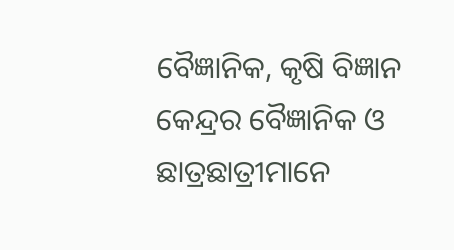ବୈଜ୍ଞାନିକ, କୃଷି ବିଜ୍ଞାନ କେନ୍ଦ୍ରର ବୈଜ୍ଞାନିକ ଓ ଛାତ୍ରଛାତ୍ରୀମାନେ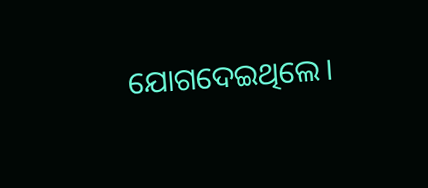ଯୋଗଦେଇଥିଲେ।